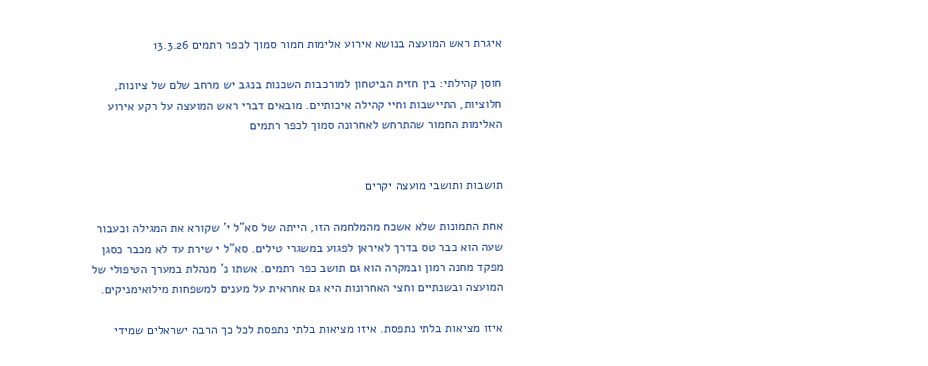איגרת ראש המועצה בנושא אירוע אלימות חמור סמוך לכפר רתמים 13.3.26

חוסן קהילתי: בין חזית הביטחון למורכבות השכנות בנגב יש מרחב שלם של ציונות, חלוציות, התיישבות וחיי קהילה איכותיים. מובאים דברי ראש המועצה על רקע אירוע האלימות החמור שהתרחש לאחרונה סמוך לכפר רתמים


תושבות ותושבי מועצה יקרים

אחת התמונות שלא אשכח מהמלחמה הזו, הייתה של סא"ל י' שקורא את המגילה וכעבור שעה הוא כבר טס בדרך לאיראן לפגוע במשגרי טילים. סא"ל י שירת עד לא מכבר כסגן מפקד מחנה רמון ובמקרה הוא גם תושב כפר רתמים. אשתו נ' מנהלת במערך הטיפולי של המועצה ובשנתיים וחצי האחרונות היא גם אחראית על מענים למשפחות מילואימניקים.

איזו מציאות בלתי נתפסת. איזו מציאות בלתי נתפסת לכל כך הרבה ישראלים שמידי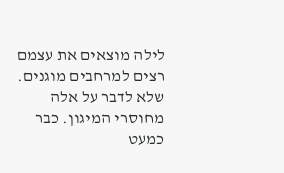לילה מוצאים את עצמם רצים למרחבים מוגנים. שלא לדבר על אלה מחוסרי המיגון. כבר כמעט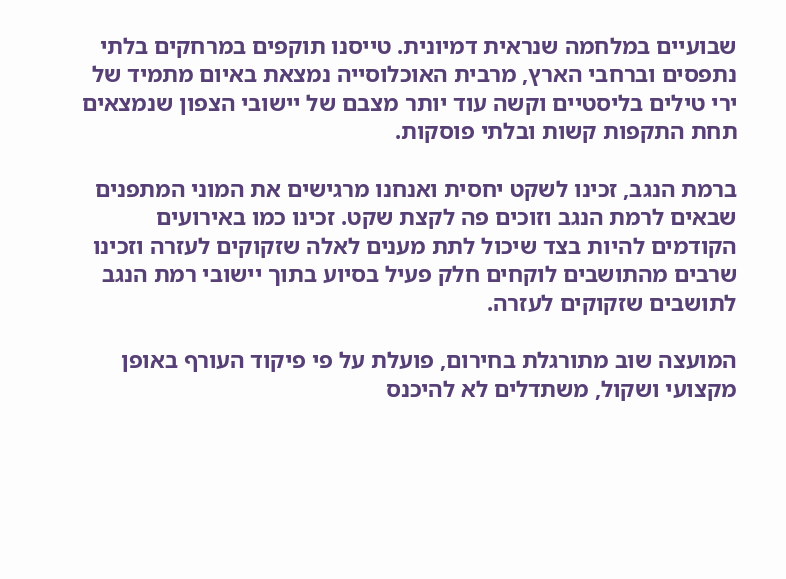שבועיים במלחמה שנראית דמיונית. טייסנו תוקפים במרחקים בלתי נתפסים וברחבי הארץ, מרבית האוכלוסייה נמצאת באיום מתמיד של ירי טילים בליסטיים וקשה עוד יותר מצבם של יישובי הצפון שנמצאים תחת התקפות קשות ובלתי פוסקות.

ברמת הנגב, זכינו לשקט יחסית ואנחנו מרגישים את המוני המתפנים שבאים לרמת הנגב וזוכים פה לקצת שקט. זכינו כמו באירועים הקודמים להיות בצד שיכול לתת מענים לאלה שזקוקים לעזרה וזכינו שרבים מהתושבים לוקחים חלק פעיל בסיוע בתוך יישובי רמת הנגב לתושבים שזקוקים לעזרה.

המועצה שוב מתורגלת בחירום, פועלת על פי פיקוד העורף באופן מקצועי ושקול, משתדלים לא להיכנס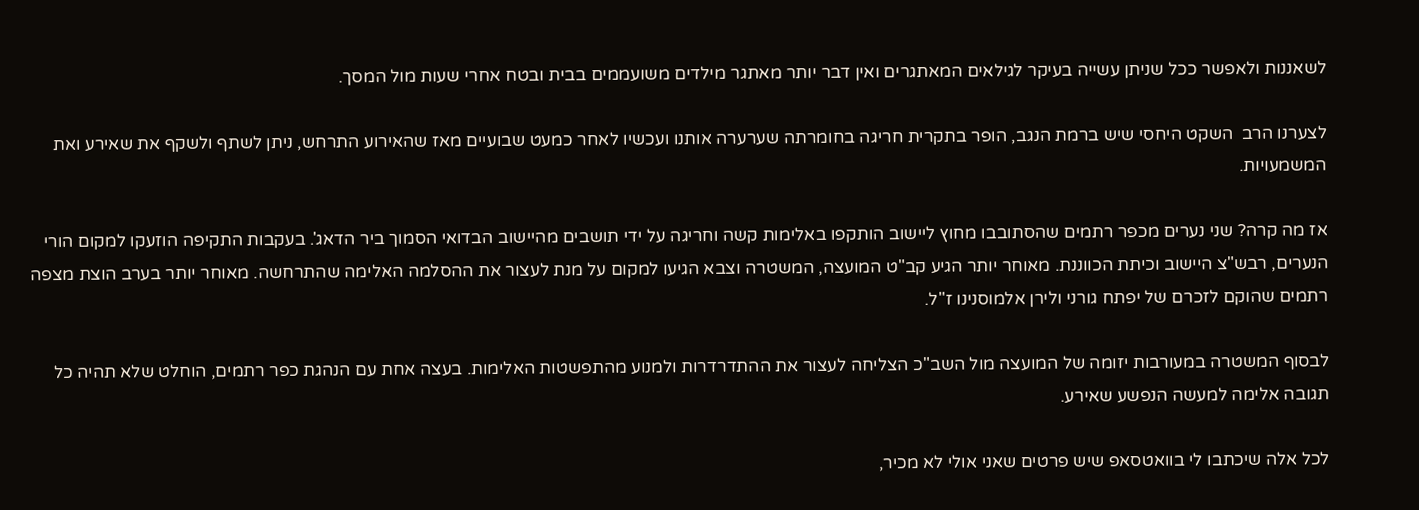לשאננות ולאפשר ככל שניתן עשייה בעיקר לגילאים המאתגרים ואין דבר יותר מאתגר מילדים משועממים בבית ובטח אחרי שעות מול המסך.

לצערנו הרב  השקט היחסי שיש ברמת הנגב, הופר בתקרית חריגה בחומרתה שערערה אותנו ועכשיו לאחר כמעט שבועיים מאז שהאירוע התרחש, ניתן לשתף ולשקף את שאירע ואת המשמעויות.

אז מה קרה? שני נערים מכפר רתמים שהסתובבו מחוץ ליישוב הותקפו באלימות קשה וחריגה על ידי תושבים מהיישוב הבדואי הסמוך ביר הדאג'. בעקבות התקיפה הוזעקו למקום הורי הנערים, רבש"צ היישוב וכיתת הכווננת. מאוחר יותר הגיע קב"ט המועצה, המשטרה וצבא הגיעו למקום על מנת לעצור את ההסלמה האלימה שהתרחשה. מאוחר יותר בערב הוצת מצפה רתמים שהוקם לזכרם של יפתח גורני ולירן אלמוסנינו ז"ל.

לבסוף המשטרה במעורבות יזומה של המועצה מול השב"כ הצליחה לעצור את ההתדרדרות ולמנוע מהתפשטות האלימות. בעצה אחת עם הנהגת כפר רתמים, הוחלט שלא תהיה כל תגובה אלימה למעשה הנפשע שאירע.

לכל אלה שיכתבו לי בוואטסאפ שיש פרטים שאני אולי לא מכיר,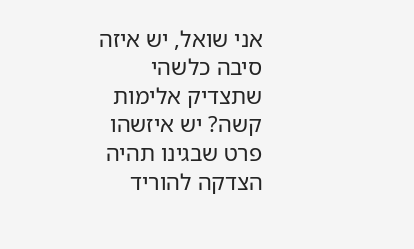אני שואל, יש איזה סיבה כלשהי שתצדיק אלימות קשה? יש איזשהו פרט שבגינו תהיה הצדקה להוריד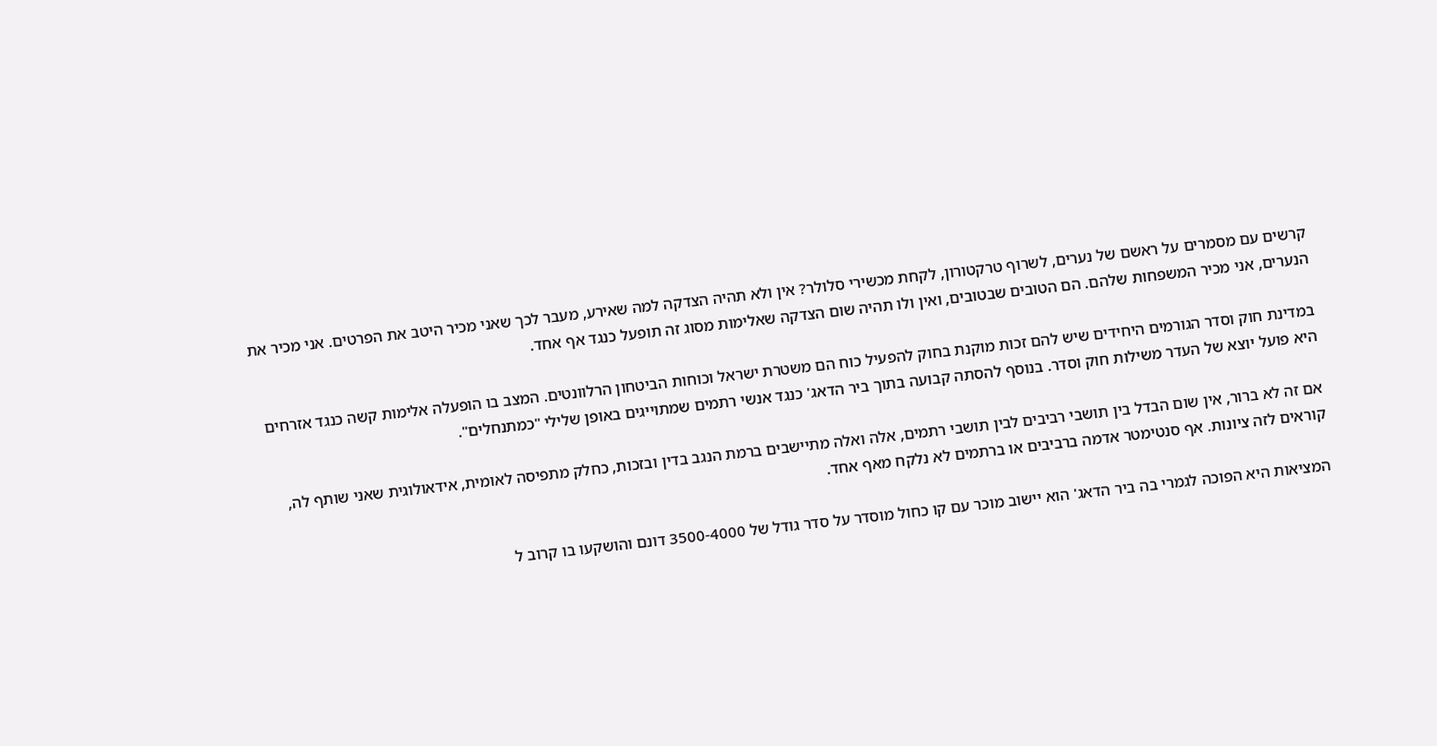קרשים עם מסמרים על ראשם של נערים, לשרוף טרקטורון, לקחת מכשירי סלולר? אין ולא תהיה הצדקה למה שאירע, מעבר לכך שאני מכיר היטב את הפרטים. אני מכיר את הנערים, אני מכיר המשפחות שלהם. הם הטובים שבטובים, ואין ולו תהיה שום הצדקה שאלימות מסוג זה תופעל כנגד אף אחד.

במדינת חוק וסדר הגורמים היחידים שיש להם זכות מוקנת בחוק להפעיל כוח הם משטרת ישראל וכוחות הביטחון הרלוונטים. המצב בו הופעלה אלימות קשה כנגד אזרחים היא פועל יוצא של העדר משילות חוק וסדר. בנוסף להסתה קבועה בתוך ביר הדאג' כנגד אנשי רתמים שמתוייגים באופן שלילי "כמתנחלים".

אם זה לא ברור, אין שום הבדל בין תושבי רביבים לבין תושבי רתמים, אלה ואלה מתיישבים ברמת הנגב בדין ובזכות, כחלק מתפיסה לאומית, אידאולוגית שאני שותף לה, קוראים לזה ציונות. אף סנטימטר אדמה ברביבים או ברתמים לא נלקח מאף אחד.

המציאות היא הפוכה לגמרי בה ביר הדאג' הוא יישוב מוכר עם קו כחול מוסדר על סדר גודל של 3500-4000 דונם והושקעו בו קרוב ל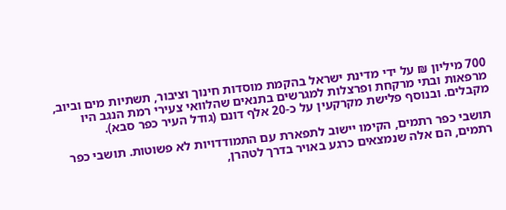700 מיליון ₪ על ידי מדינת ישראל בהקמת מוסדות חינוך וציבור, תשתיות מים וביוב, מרפאות ובתי מרקחת ופרצלות למגרשים בתנאים שהלוואי צעירי רמת הנגב היו מקבלים. ובנוסף פלישת מקרקעין על כ-20 אלף דונם (גודל העיר כפר סבא).

תושבי כפר רתמים, הקימו יישוב לתפארת עם התמודדויות לא פשוטות. תושבי כפר רתמים, הם אלה שנמצאים כרגע באויר בדרך לטהרן,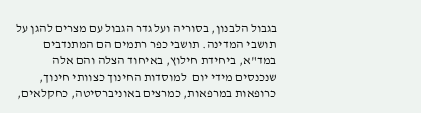בגבול הלבנון, בסוריה ועל גדר הגבול עם מצרים להגן על תושבי המדינה. תושבי כפר רתמים הם המתנדבים במד"א, ביחידת חילוץ, באיחוד הצלה והם אלה שנכנסים מידי יום  למוסדות החינוך כצוותי חינוך, כרופאות במרפאות, כמרצים באוניברסיטה, כחקלאים,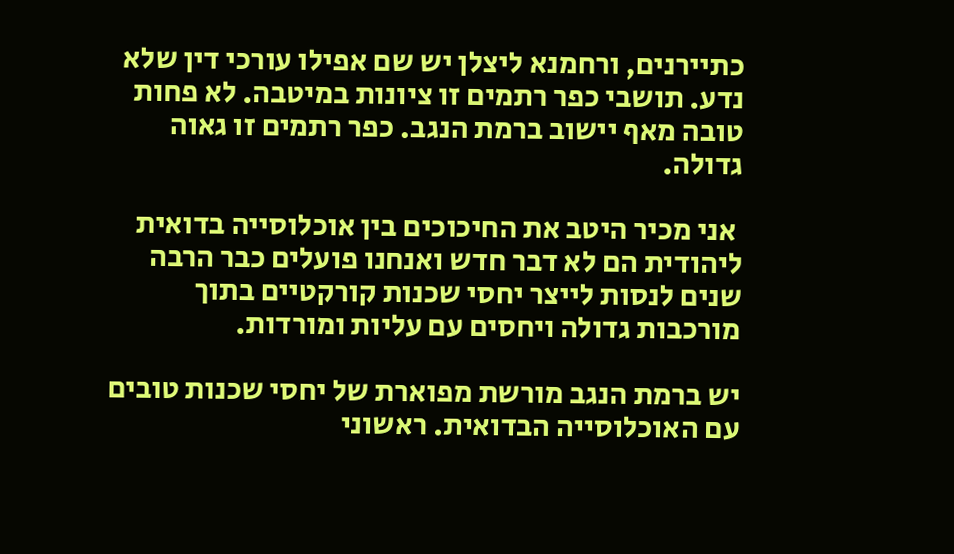כתיירנים, ורחמנא ליצלן יש שם אפילו עורכי דין שלא נדע. תושבי כפר רתמים זו ציונות במיטבה. לא פחות טובה מאף יישוב ברמת הנגב. כפר רתמים זו גאוה גדולה.

 אני מכיר היטב את החיכוכים בין אוכלוסייה בדואית ליהודית הם לא דבר חדש ואנחנו פועלים כבר הרבה שנים לנסות לייצר יחסי שכנות קורקטיים בתוך מורכבות גדולה ויחסים עם עליות ומורדות.

יש ברמת הנגב מורשת מפוארת של יחסי שכנות טובים עם האוכלוסייה הבדואית. ראשוני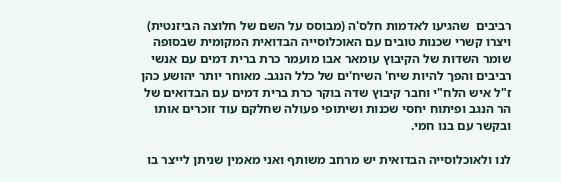רביבים  שהגיעו לאדמות חלס'ה (מבוסס על השם של חלוצה הביזנטית) ויצרו קשרי שכנות טובים עם האוכלוסייה הבדואית המקומית שבסופה שומר השדות של הקיבוץ עומאר אבו מועמר כרת ברית דמים עם אנשי רביבים והפך להיות שיח' השיח'ים של כלל הנגב. מאוחר יותר יהושע כהן ז"ל איש הלח"י וחבר קיבוץ שדה בוקר כרת ברית דמים עם הבדואים של הר הנגב ופיתוח יחסי שכנות ושיתופי פעולה שחלקם עוד זוכרים אותו ובקשר עם בנו חמי.

לנו ולאוכלוסייה הבדואית יש מרחב משותף ואני מאמין שניתן לייצר בו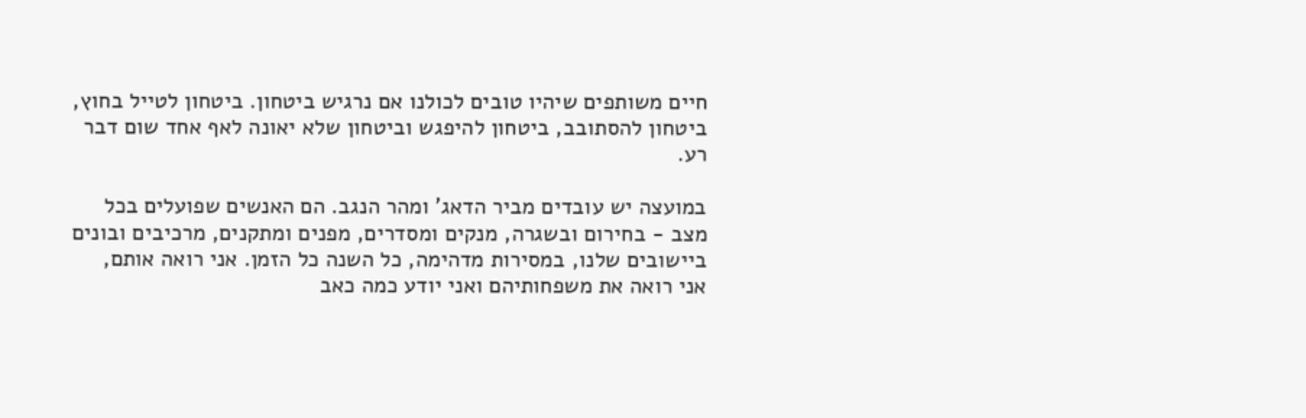חיים משותפים שיהיו טובים לכולנו אם נרגיש ביטחון. ביטחון לטייל בחוץ, ביטחון להסתובב, ביטחון להיפגש וביטחון שלא יאונה לאף אחד שום דבר רע.

במועצה יש עובדים מביר הדאג' ומהר הנגב. הם האנשים שפועלים בכל מצב - בחירום ובשגרה, מנקים ומסדרים, מפנים ומתקנים, מרכיבים ובונים ביישובים שלנו, במסירות מדהימה, כל השנה כל הזמן. אני רואה אותם, אני רואה את משפחותיהם ואני יודע כמה כאב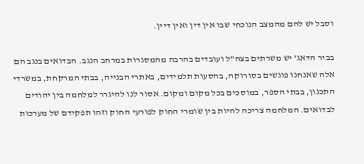וסבל יש להם מהמצב הנוכחי שבו אין דין ואין דיין.

בביר הדאג' יש משרתים בצה"ל ועובדים בהרבה מהמסגרות במרחב הנגב. הבדואים בנגב הם אלה שאנחנו פוגשים בסורוקה, בהסעות תלמידים, באתרי הבנייה, בבתי המרקחת, במשרדי התכנון, בבתי הספר, במוסכים בכל מקום ומקום. אסור לנו להיגרר למלחמה בין יהודים לבדואים. המלחמה צריכה להיות בין שומרי החוק לפורעי החוק וזהו תפקידם של מערכות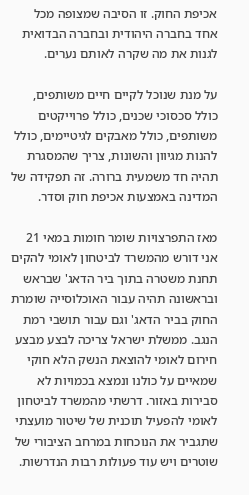אכיפת החוק. זו הסיבה שמצופה מכל אחד בחברה היהודית ובחברה הבדואית לגנות את מה שקרה לאותם נערים.

על מנת שנוכל לקיים חיים משותפים, כולל סכסוכי שכנים, כולל פרוייקטים משותפים, כולל מאבקים לגיטיימים, כולל להנות מגיוון והשונות, צריך שהמסגרת תהיה חד משמעית ברורה. זה תפקידה של המדינה באמצעות אכיפת חוק וסדר.

מאז התפרצויות שומר חומות במאי 21 אני דורש מהמשרד לביטחון לאומי להקים תחנת משטרה בתוך ביר הדאג' שבראש ובראשונה תהיה עבור האוכלוסייה שומרת החוק בביר הדאג' וגם עבור תושבי רמת הנגב. ממשלת ישראל צריכה לבצע מבצע חירום לאומי להוצאת הנשק הלא חוקי שמאיים על כולנו ונמצא בכמויות לא סבירות באזור. דרשתי מהמשרד לביטחון לאומי להפעיל תוכנית של שיטור מועצתי שתגביר את הנוכחות במרחב הציבורי של שוטרים ויש עוד פעולות רבות הנדרשות.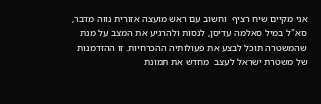אני מקיים שיח רציף  וחשוב עם ראש מועצה אזורית נווה מדבר, סא"ל במיל סאלמה עדיסן, לנסות ולהרגיע את המצב על מנת שהמשטרה תוכל לבצע את פעולותיה ההכרחיות. זו ההזדמנות של משטרת ישראל לעצב  מחדש את תמונת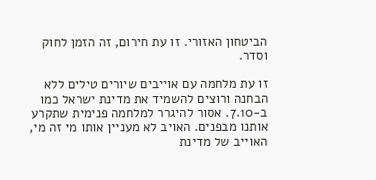הביטחון האזורי. זו עת חירום, זה הזמן לחוק וסדר.

זו עת מלחמה עם אוייבים שיורים טילים ללא הבחנה ורוצים להשמיד את מדינת ישראל כמו ב-7.10. אסור להיגרר למלחמה פנימית שתקרע אותנו מבפנים. האויב לא מעניין אותו מי זה מי, האוייב של מדינת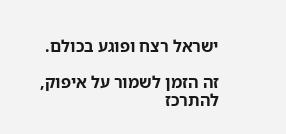ישראל רצח ופוגע בכולם.

זה הזמן לשמור על איפוק, להתרכז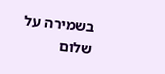בשמירה על שלום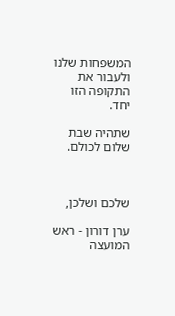המשפחות שלנו ולעבור את התקופה הזו יחד.

שתהיה שבת שלום לכולם.



שלכם ושלכן,

ערן דורון - ראש המועצה